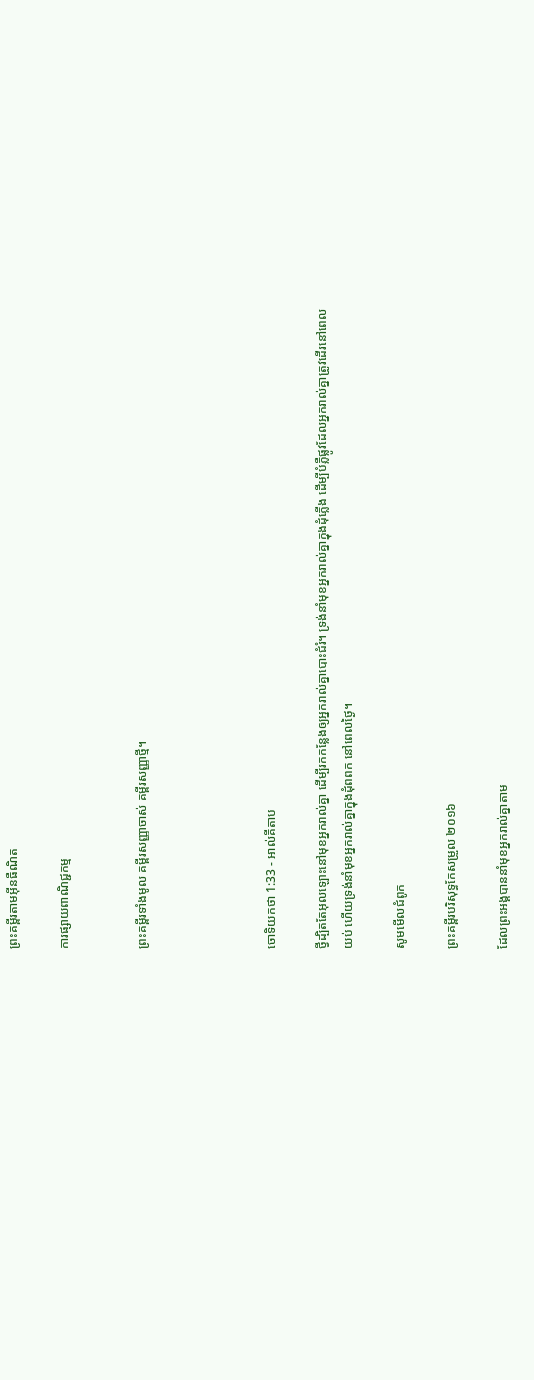ព្រះគម្ពីរតាមអ៊ីនធឺណិត

ការផ្សាយពាណិជ្ជកម្ម


ព្រះគម្ពីរទាំងមូល គម្ពីរសញ្ញាចាស់ គម្ពីរសញ្ញាថ្មី។




ចោទិយ‌កថា 1:33 - អាល់គីតាប

ថ្វីដ្បិតតែអុលឡោះនៅមុខអ្នករាល់គ្នា ដើម្បីរកកន្លែងឲ្យអ្នករាល់គ្នាបោះជំរំ។ ទ្រង់នាំមុខអ្នករាល់គ្នាក្នុងដុំភ្លើង ដើម្បីបំភ្លឺផ្លូវដែលអ្នករាល់គ្នាត្រូវដើរនៅពេលយប់ ហើយទ្រង់នាំមុខអ្នករាល់គ្នាក្នុងដុំពពក នៅពេលថ្ងៃ។

សូមមើលជំពូក

ព្រះគម្ពីរបរិសុទ្ធកែសម្រួល ២០១៦

ដែលព្រះ‌អង្គបាននាំមុខអ្នករាល់គ្នាតាម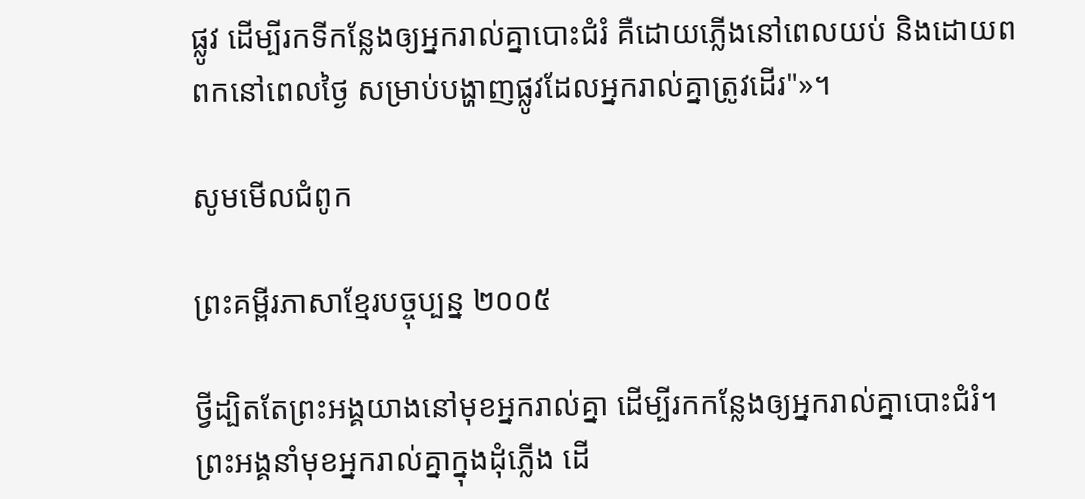ផ្លូវ ដើម្បីរកទីកន្លែងឲ្យអ្នករាល់គ្នាបោះជំរំ គឺដោយភ្លើងនៅពេលយប់ និងដោយពពកនៅពេលថ្ងៃ សម្រាប់បង្ហាញផ្លូវដែលអ្នករាល់គ្នាត្រូវដើរ"»។

សូមមើលជំពូក

ព្រះគម្ពីរភាសាខ្មែរបច្ចុប្បន្ន ២០០៥

ថ្វី‌ដ្បិតតែព្រះអង្គយាងនៅមុខអ្នករាល់គ្នា ដើម្បីរកកន្លែងឲ្យអ្នករាល់គ្នាបោះជំរំ។ ព្រះអង្គនាំមុខអ្នករាល់គ្នាក្នុងដុំភ្លើង ដើ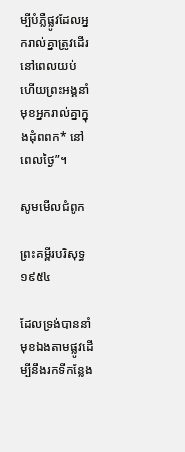ម្បីបំភ្លឺផ្លូវដែលអ្នករាល់គ្នាត្រូវដើរនៅពេលយប់ ហើយព្រះអង្គនាំមុខអ្នករាល់គ្នាក្នុងដុំពពក* នៅពេលថ្ងៃ”។

សូមមើលជំពូក

ព្រះគម្ពីរបរិសុទ្ធ ១៩៥៤

ដែលទ្រង់បាននាំមុខឯងតាមផ្លូវដើម្បីនឹងរកទីកន្លែង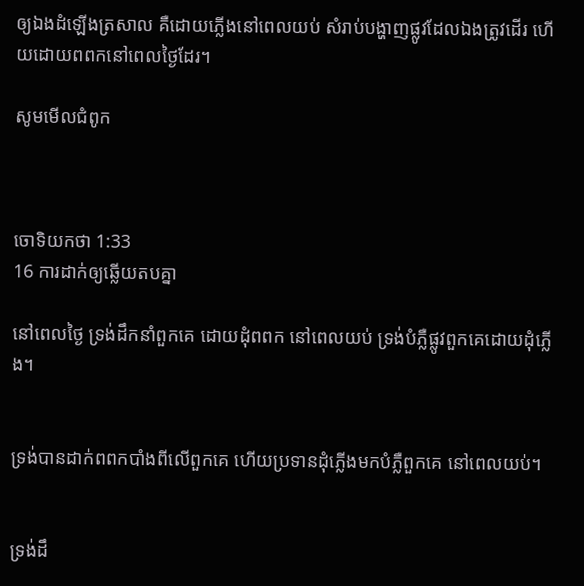ឲ្យឯងដំឡើងត្រសាល គឺដោយភ្លើងនៅពេលយប់ សំរាប់បង្ហាញផ្លូវដែលឯងត្រូវដើរ ហើយដោយពពកនៅពេលថ្ងៃដែរ។

សូមមើលជំពូក



ចោទិយ‌កថា 1:33
16 ការដាក់ឲ្យឆ្លើយតបគ្នា

នៅពេលថ្ងៃ ទ្រង់ដឹកនាំពួកគេ ដោយដុំពពក នៅពេលយប់ ទ្រង់បំភ្លឺផ្លូវពួកគេដោយដុំភ្លើង។


ទ្រង់បានដាក់ពពកបាំងពីលើពួកគេ ហើយប្រទានដុំភ្លើងមកបំភ្លឺពួកគេ នៅពេលយប់។


ទ្រង់ដឹ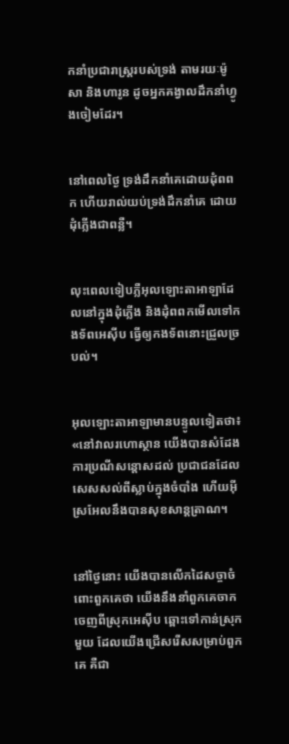កនាំប្រជា‌រាស្ត្ររបស់ទ្រង់ តាមរយៈម៉ូសា និងហារូន ដូចអ្នកគង្វាលដឹកនាំហ្វូងចៀមដែរ។


នៅពេលថ្ងៃ ទ្រង់ដឹកនាំគេដោយដុំពពក ហើយរាល់យប់ទ្រង់ដឹកនាំគេ ដោយដុំភ្លើងជាពន្លឺ។


លុះពេលទៀបភ្លឺអុលឡោះ‌តាអាឡាដែលនៅក្នុងដុំភ្លើង និងដុំពពកមើលទៅកង‌ទ័ពអេស៊ីប ធ្វើឲ្យកង‌ទ័ពនោះជ្រួលច្របល់។


អុលឡោះ‌តាអាឡាមានបន្ទូលទៀតថា៖ «នៅវាលរហោ‌ស្ថាន យើងបានសំដែងការប្រណីសន្ដោសដល់ ប្រជា‌ជនដែលសេស‌សល់ពីស្លាប់ក្នុងចំបាំង ហើយអ៊ីស្រ‌អែលនឹងបានសុខ‌សាន្ត‌ត្រាណ។


នៅថ្ងៃនោះ យើងបានលើកដៃសច្ចាចំពោះពួកគេថា យើងនឹងនាំពួកគេចាកចេញពីស្រុកអេស៊ីប ឆ្ពោះទៅកាន់ស្រុកមួយ ដែលយើងជ្រើសរើសសម្រាប់ពួកគេ គឺជា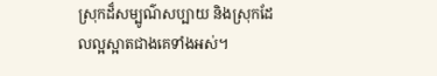ស្រុកដ៏សម្បូណ៌សប្បាយ និងស្រុកដែលល្អស្អាតជាងគេទាំងអស់។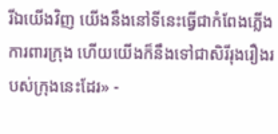រីឯយើងវិញ យើងនឹងនៅទីនេះធ្វើជាកំពែងភ្លើងការពារក្រុង ហើយយើងក៏នឹងទៅជាសិរី‌រុង‌រឿងរបស់ក្រុងនេះដែរ» -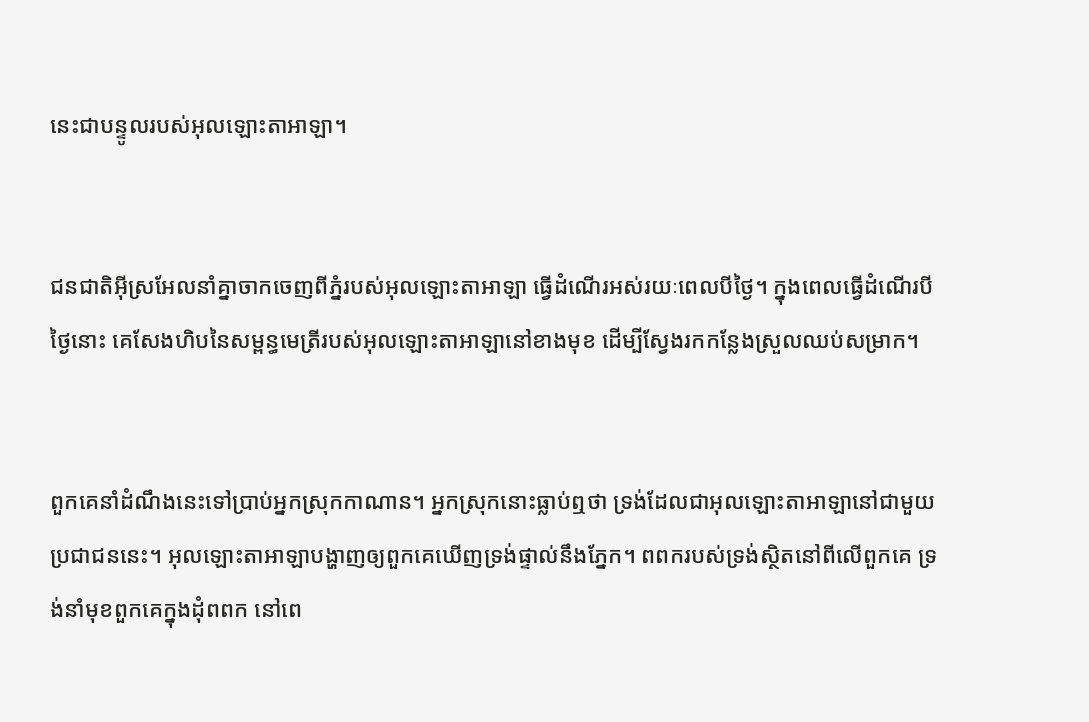នេះជាបន្ទូលរបស់អុលឡោះ‌តាអាឡា។


ជន‌ជាតិអ៊ីស្រ‌អែលនាំគ្នាចាកចេញពីភ្នំរបស់អុលឡោះ‌តាអាឡា ធ្វើដំណើរអស់រយៈពេលបីថ្ងៃ។ ក្នុងពេលធ្វើដំណើរបីថ្ងៃនោះ គេសែងហិបនៃសម្ពន្ធ‌មេត្រីរបស់អុលឡោះ‌តាអាឡានៅខាងមុខ ដើម្បីស្វែងរកកន្លែងស្រួលឈប់សម្រាក។


ពួកគេនាំដំណឹងនេះទៅប្រាប់អ្នកស្រុកកាណាន។ អ្នកស្រុកនោះធ្លាប់ឮថា ទ្រង់ដែលជាអុលឡោះ‌តាអាឡានៅជាមួយប្រជា‌ជននេះ។ អុលឡោះ‌តាអាឡាបង្ហាញឲ្យពួកគេឃើញទ្រង់ផ្ទាល់នឹងភ្នែក។ ពពករបស់ទ្រង់ស្ថិតនៅពីលើពួកគេ ទ្រង់នាំមុខពួកគេក្នុងដុំពពក នៅពេ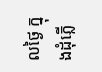លថ្ងៃ ក្នុងដុំភ្លើ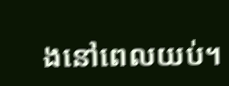ងនៅពេលយប់។